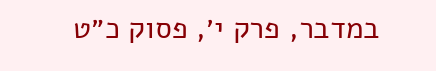במדבר, פרק י׳, פסוק כ״ט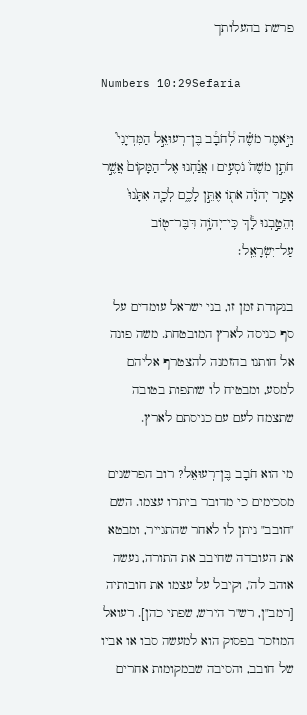פרשת בהעלותך

Numbers 10:29Sefaria

וַיֹּ֣אמֶר מֹשֶׁ֗ה לְ֠חֹבָ֠ב בֶּן־רְעוּאֵ֣ל הַמִּדְיָנִי֮ חֹתֵ֣ן מֹשֶׁה֒ נֹסְעִ֣ים ׀ אֲנַ֗חְנוּ אֶל־הַמָּקוֹם֙ אֲשֶׁ֣ר אָמַ֣ר יְהֹוָ֔ה אֹת֖וֹ אֶתֵּ֣ן לָכֶ֑ם לְכָ֤ה אִתָּ֙נוּ֙ וְהֵטַ֣בְנוּ לָ֔ךְ כִּֽי־יְהֹוָ֥ה דִּבֶּר־ט֖וֹב עַל־יִשְׂרָאֵֽל׃

בנקודת זמן זו, בני ישראל עומדים על סף כניסה לארץ המובטחת. משה פונה אל חותנו בהזמנה להצטרף אליהם למסע, ומבטיח לו שותפות בטובה שתצמח לעם עם כניסתם לארץ.

מי הוא חֹבָב בֶּן־רְעוּאֵל? רוב הפרשנים מסכימים כי מדובר ביתרו עצמו. השם "חובב" ניתן לו לאחר שהתגייר, ומבטא את העובדה שחיבב את התורה, נעשה אוהב לה', וקיבל על עצמו את חובותיה [רמב"ן, רש"ר הירש, שפתי כהן]. רעואל המוזכר בפסוק הוא למעשה סבו או אביו של חובב, והסיבה שבמקומות אחרים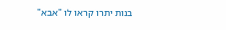בנות יתרו קראו לו "אבא"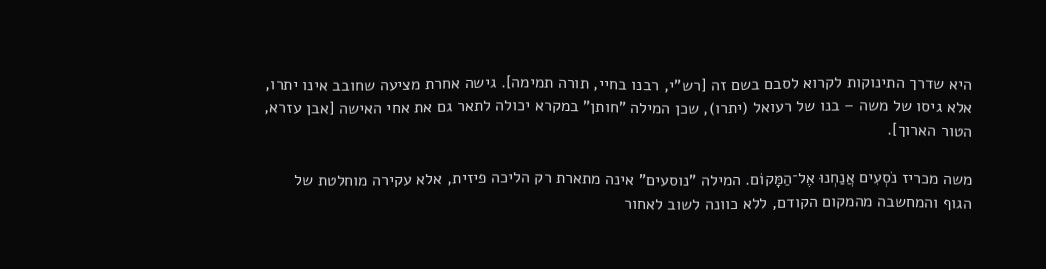היא שדרך התינוקות לקרוא לסבם בשם זה [רש"י, רבנו בחיי, תורה תמימה]. גישה אחרת מציעה שחובב אינו יתרו, אלא גיסו של משה – בנו של רעואל (יתרו), שכן המילה "חותן" במקרא יכולה לתאר גם את אחי האישה [אבן עזרא, הטור הארוך].

משה מכריז נֹסְעִים אֲנַחְנוּ אֶל־הַמָּקוֹם. המילה "נוסעים" אינה מתארת רק הליכה פיזית, אלא עקירה מוחלטת של הגוף והמחשבה מהמקום הקודם, ללא כוונה לשוב לאחור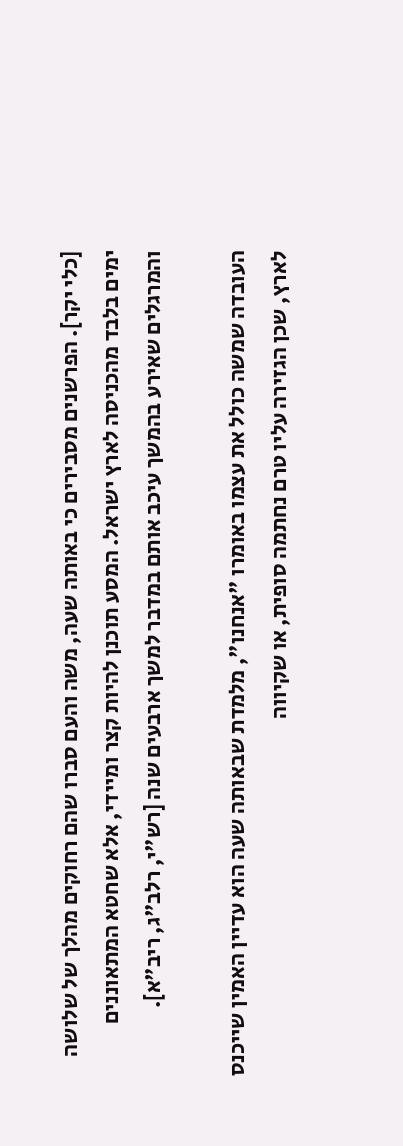[כלי יקר]. הפרשנים מסבירים כי באותה שעה, משה והעם סברו שהם רחוקים מהלך של שלושה ימים בלבד מהכניסה לארץ ישראל. המסע תוכנן להיות קצר ומיידי, אלא שחטא המתאוננים והמרגלים שאירע בהמשך עיכב אותם במדבר למשך ארבעים שנה [רש"י, רלב"ג, ריב"א].

העובדה שמשה כולל את עצמו באומרו "אנחנו", מלמדת שבאותה שעה הוא עדיין האמין שייכנס לארץ, שכן הגזירה עליו טרם נחתמה סופית, או שקיווה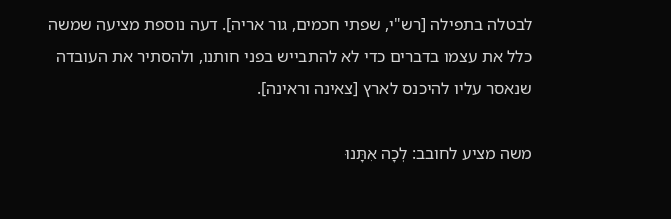לבטלה בתפילה [רש"י, שפתי חכמים, גור אריה]. דעה נוספת מציעה שמשה כלל את עצמו בדברים כדי לא להתבייש בפני חותנו, ולהסתיר את העובדה שנאסר עליו להיכנס לארץ [צאינה וראינה].

משה מציע לחובב: לְכָה אִתָּנוּ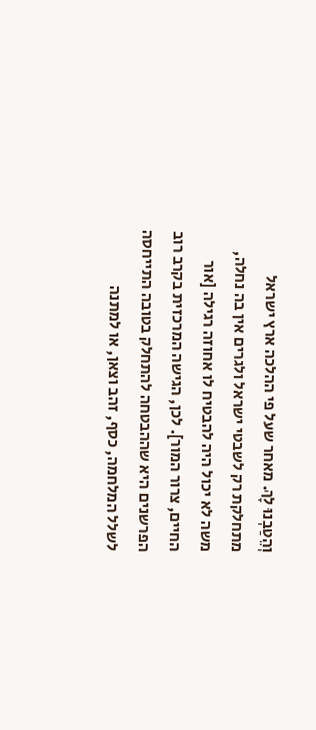וְהֵטַבְנוּ לָךְ. מאחר שעל פי ההלכה ארץ ישראל מתחלקת רק לשבטי ישראל ולגרים אין בה נחלה, משה לא יכול היה להבטיח לו אחוזה רגילה [אור החיים, צרור המור]. לכן, הגישה המרכזית בקרב רוב הפרשנים היא שההבטחה להתחלק בטובה התייחסה לשלל המלחמה, כסף, זהב וצאן, או למתנה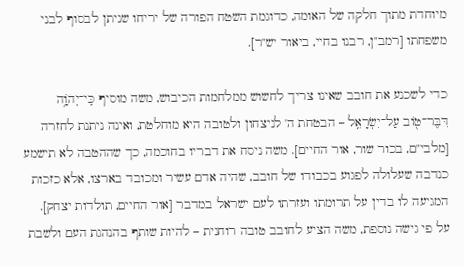מיוחדת מתוך חלקה של האומה, כדוגמת השטח הפורה של יריחו שניתן לבסוף לבני משפחתו [רמב"ן, רבנו בחיי, ביאור יש"ר].

כדי לשכנע את חובב שאינו צריך לחשוש ממלחמות הכיבוש, משה מוסיף כִּֽי־יְהֹוָ֥ה דִּבֶּר־ט֖וֹב עַל־יִשְׂרָאֵֽל – הבטחת ה' לניצחון ולטובה היא מוחלטת, ואינה ניתנת לחזרה [מלבי"ם, בכור שור, אור החיים]. משה ניסח את דבריו בחוכמה, כך שההטבה לא תישמע כנדבה שעלולה לפגוע בכבודו של חובב, שהיה אדם עשיר ומכובד בארצו, אלא כזכות המגיעה לו בדין על תרומתו ועזרתו לעם ישראל במדבר [אור החיים, תולדות יצחק]. על פי גישה נוספת, משה הציע לחובב טובה רוחנית – להיות שותף בהנהגת העם ולשבת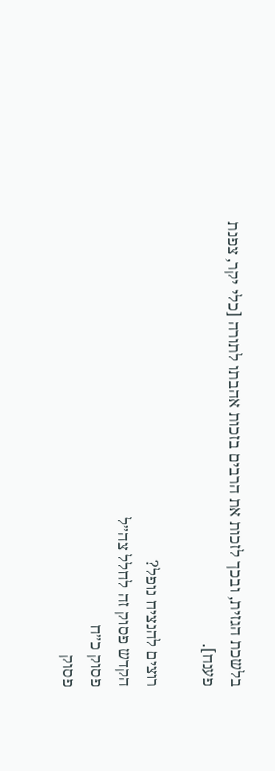בלשכת הגזית, ובכך לזכות את הרבים בזכות אהבתו לתורה [כלי יקר, צפנת פענח].

רוצים להנציח נופל?
הקדש פסוק זה לחלל צה״ל
פסוק כ״ח
פסוק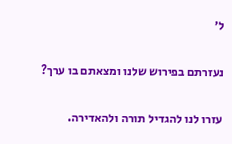ל׳

נעזרתם בפירוש שלנו ומצאתם בו ערך?

עזרו לנו להגדיל תורה ולהאדירה.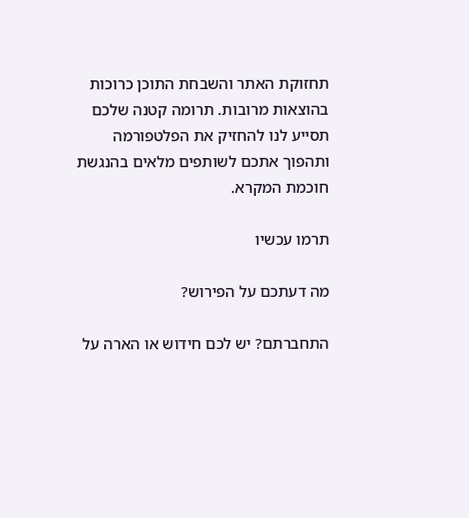תחזוקת האתר והשבחת התוכן כרוכות בהוצאות מרובות. תרומה קטנה שלכם תסייע לנו להחזיק את הפלטפורמה ותהפוך אתכם לשותפים מלאים בהנגשת חוכמת המקרא.

תרמו עכשיו

מה דעתכם על הפירוש?

התחברתם? יש לכם חידוש או הארה על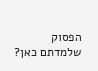הפסוק שלמדתם כאן?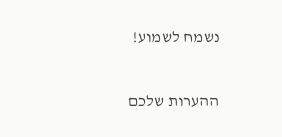נשמח לשמוע!

ההערות שלכם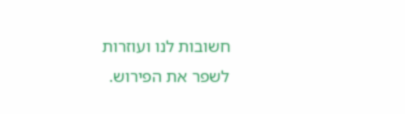חשובות לנו ועוזרות לשפר את הפירוש.